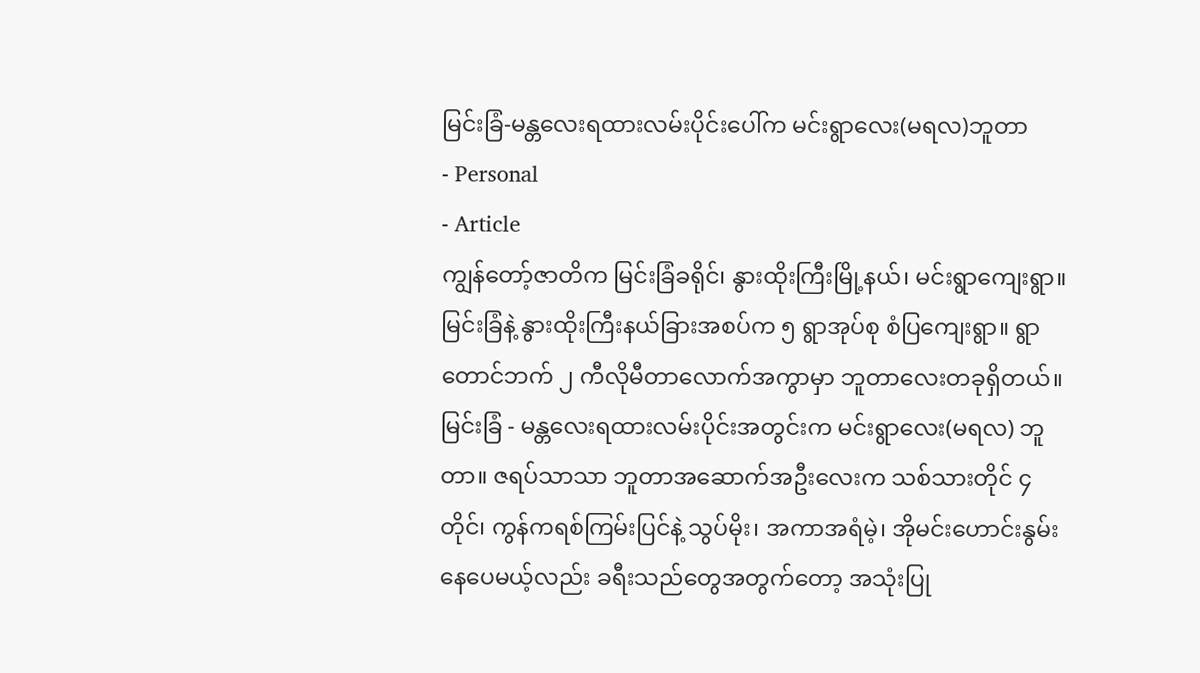မြင်းခြံ-မန္တလေးရထားလမ်းပိုင်းပေါ်က မင်းရွာလေး(မရလ)ဘူတာ
- Personal
- Article
ကျွန်တော့်ဇာတိက မြင်းခြံခရိုင်၊ နွားထိုးကြီးမြို့နယ်၊ မင်းရွာကျေးရွာ။ မြင်းခြံနဲ့ နွားထိုးကြီးနယ်ခြားအစပ်က ၅ ရွာအုပ်စု စံပြကျေးရွာ။ ရွာတောင်ဘက် ၂ ကီလိုမီတာလောက်အကွာမှာ ဘူတာလေးတခုရှိတယ်။ မြင်းခြံ - မန္တလေးရထားလမ်းပိုင်းအတွင်းက မင်းရွာလေး(မရလ) ဘူတာ။ ဇရပ်သာသာ ဘူတာအဆောက်အဦးလေးက သစ်သားတိုင် ၄ တိုင်၊ ကွန်ကရစ်ကြမ်းပြင်နဲ့ သွပ်မိုး၊ အကာအရံမဲ့၊ အိုမင်းဟောင်းနွမ်းနေပေမယ့်လည်း ခရီးသည်တွေအတွက်တော့ အသုံးပြု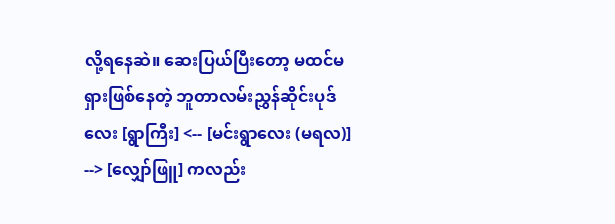လို့ရနေဆဲ။ ဆေးပြယ်ပြီးတော့ မထင်မရှားဖြစ်နေတဲ့ ဘူတာလမ်းညွှန်ဆိုင်းပုဒ်လေး [ရွာကြီး] <-- [မင်းရွာလေး (မရလ)] --> [လျှော်ဖြူ] ကလည်း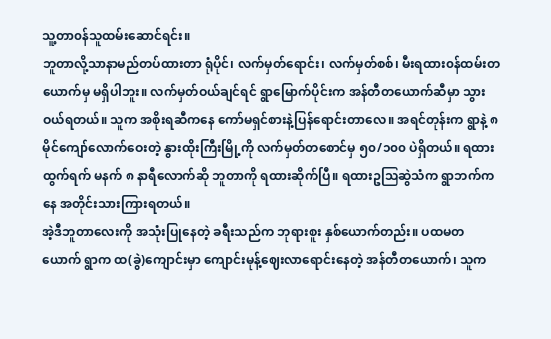သူ့တာ၀န်သူထမ်းဆောင်ရင်း။
ဘူတာလို့သာနာမည်တပ်ထားတာ ရုံပိုင်၊ လက်မှတ်ရောင်း၊ လက်မှတ်စစ်၊ မီးရထား၀န်ထမ်းတယောက်မှ မရှိပါဘူး။ လက်မှတ်ဝယ်ချင်ရင် ရွာမြောက်ပိုင်းက အန်တီတယောက်ဆီမှာ သွားဝယ်ရတယ်။ သူက အစိုးရဆီကနေ ကော်မရှင်စားနဲ့ပြန်ရောင်းတာလေ။ အရင်တုန်းက ရွာနဲ့ ၈ မိုင်ကျော်လောက်ဝေးတဲ့ နွားထိုးကြီးမြို့ကို လက်မှတ်တစောင်မှ ၅၀/၁၀၀ ပဲရှိတယ်။ ရထားထွက်ရက် မနက် ၈ နာရီလောက်ဆို ဘူတာကို ရထားဆိုက်ပြီ။ ရထားဥဩဆွဲသံက ရွာဘက်ကနေ အတိုင်းသားကြားရတယ်။
အဲ့ဒီဘူတာလေးကို အသုံးပြုနေတဲ့ ခရီးသည်က ဘုရားစူး နှစ်ယောက်တည်း။ ပထမတယောက် ရွာက ထ(ခွဲ)ကျောင်းမှာ ကျောင်းမုန့်ဈေးလာရောင်းနေတဲ့ အန်တီတယောက်၊ သူက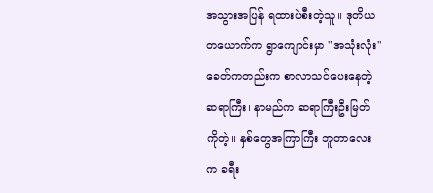အသွားအပြန် ရထားပဲစီးတဲ့သူ။ ဒုတိယတယောက်က ရွာကျောင်းမှာ "အသုံးလုံး" ခေတ်ကတည်းက စာလာသင်ပေးနေတဲ့ ဆရာကြီး၊ နာမည်က ဆရာကြီးဦးမြတ်ကိုတဲ့။ နှစ်တွေအကြာကြီး ဘူတာလေးက ခရီး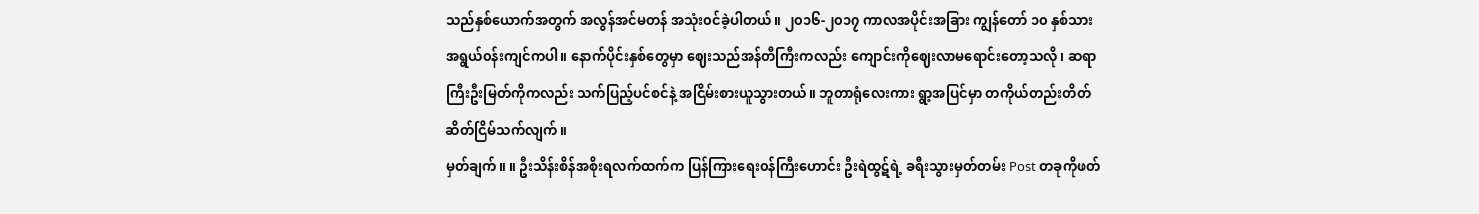သည်နှစ်ယောက်အတွက် အလွန်အင်မတန် အသုံး၀င်ခဲ့ပါတယ်။ ၂၀၁၆-၂၀၁၇ ကာလအပိုင်းအခြား ကျွန်တော် ၁၀ နှစ်သားအရွယ်၀န်းကျင်ကပါ။ နောက်ပိုင်းနှစ်တွေမှာ ဈေးသည်အန်တီကြီးကလည်း ကျောင်းကိုဈေးလာမရောင်းတော့သလို၊ ဆရာကြီးဦးမြတ်ကိုကလည်း သက်ပြည့်ပင်စင်နဲ့ အငြိမ်းစားယူသွားတယ်။ ဘူတာရုံလေးကား ရွာ့အပြင်မှာ တကိုယ်တည်းတိတ်ဆိတ်ငြိမ်သက်လျက်။
မှတ်ချက်။ ။ ဦးသိန်းစိန်အစိုးရလက်ထက်က ပြန်ကြားရေး၀န်ကြီးဟောင်း ဦးရဲထွဋ်ရဲ့ ခရီးသွားမှတ်တမ်း Post တခုကိုဖတ်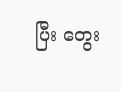ပြီး တွေး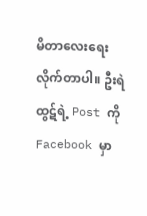မိတာလေးရေးလိုက်တာပါ။ ဦးရဲထွဋ်ရဲ့ Post ကို Facebook မှာ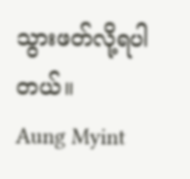သွားဖတ်လို့ရပါတယ်။
Aung Myint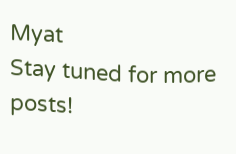Myat
Stay tuned for more posts!